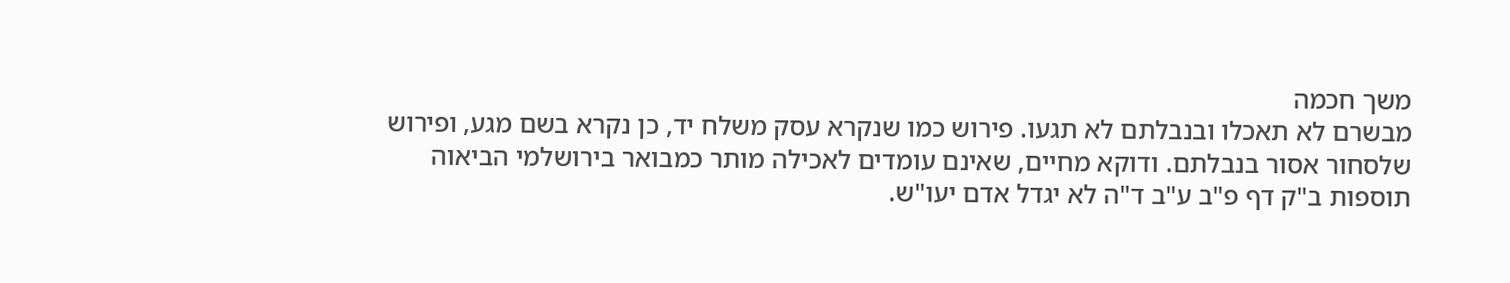משך חכמה
מבשרם לא תאכלו ובנבלתם לא תגעו. פירוש כמו שנקרא עסק משלח יד, כן נקרא בשם מגע, ופירוש שלסחור אסור בנבלתם. ודוקא מחיים, שאינם עומדים לאכילה מותר כמבואר בירושלמי הביאוה תוספות ב"ק דף פ"ב ע"ב ד"ה לא יגדל אדם יעו"ש.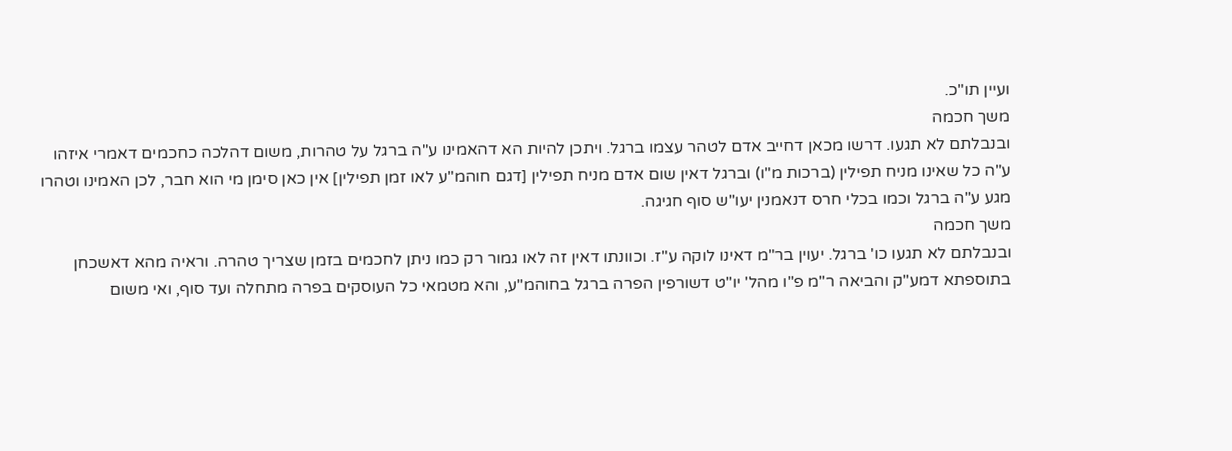ועיין תו"כ.
משך חכמה
ובנבלתם לא תגעו. דרשו מכאן דחייב אדם לטהר עצמו ברגל. ויתכן להיות הא דהאמינו ע"ה ברגל על טהרות, משום דהלכה כחכמים דאמרי איזהו ע"ה כל שאינו מניח תפילין (ברכות מ"ו) וברגל דאין שום אדם מניח תפילין [דגם חוהמ"ע לאו זמן תפילין] אין כאן סימן מי הוא חבר, לכן האמינו וטהרו מגע ע"ה ברגל וכמו בכלי חרס דנאמנין יעו"ש סוף חגיגה.
משך חכמה
ובנבלתם לא תגעו כו' ברגל. יעוין בר"מ דאינו לוקה ע"ז. וכוונתו דאין זה לאו גמור רק כמו ניתן לחכמים בזמן שצריך טהרה. וראיה מהא דאשכחן בתוספתא דמע"ק והביאה ר"מ פ"ו מהל' יו"ט דשורפין הפרה ברגל בחוהמ"ע, והא מטמאי כל העוסקים בפרה מתחלה ועד סוף, ואי משום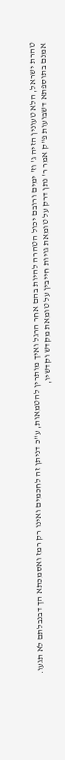טהרת ישראל, הלא טעונין הזיה ג' וז' ימים ורובם יכול הטהרה להיות בהם אחר הרגל ואיך מותרין להטמאות, ע"כ דניתן זה לחכמים ואינו רק רמז ואסמכתא הך דבנבלתם לא תגעו. אמנם בתוספתא דשבועות פ"ק אמר ר' נתן דרק על טומאת גויות חייבין על טומאת מקדש וקדשיו,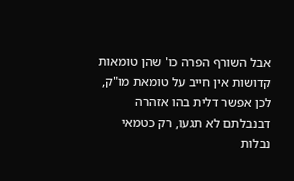אבל השורף הפרה כו' שהן טומאות קדושות אין חייב על טומאת מו"ק, לכן אפשר דלית בהו אזהרה דבנבלתם לא תגעו, רק כטמאי נבלות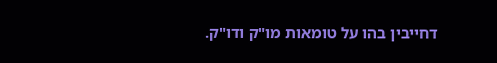דחייבין בהו על טומאות מו"ק ודו"ק.